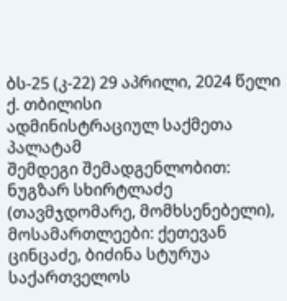ბს-25 (კ-22) 29 აპრილი, 2024 წელი
ქ. თბილისი
ადმინისტრაციულ საქმეთა პალატამ
შემდეგი შემადგენლობით:
ნუგზარ სხირტლაძე (თავმჯდომარე, მომხსენებელი),
მოსამართლეები: ქეთევან ცინცაძე, ბიძინა სტურუა
საქართველოს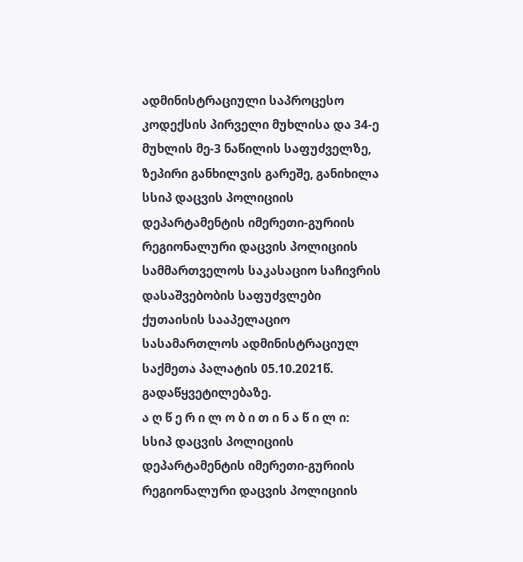ადმინისტრაციული საპროცესო კოდექსის პირველი მუხლისა და 34-ე მუხლის მე-3 ნაწილის საფუძველზე, ზეპირი განხილვის გარეშე, განიხილა სსიპ დაცვის პოლიციის დეპარტამენტის იმერეთი-გურიის რეგიონალური დაცვის პოლიციის სამმართველოს საკასაციო საჩივრის დასაშვებობის საფუძვლები ქუთაისის სააპელაციო სასამართლოს ადმინისტრაციულ საქმეთა პალატის 05.10.2021წ. გადაწყვეტილებაზე.
ა ღ წ ე რ ი ლ ო ბ ი თ ი ნ ა წ ი ლ ი:
სსიპ დაცვის პოლიციის დეპარტამენტის იმერეთი-გურიის რეგიონალური დაცვის პოლიციის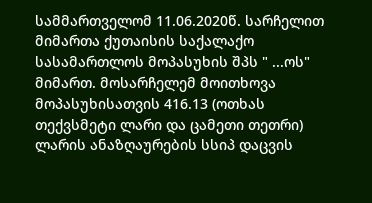სამმართველომ 11.06.2020წ. სარჩელით მიმართა ქუთაისის საქალაქო სასამართლოს მოპასუხის შპს " ...ოს" მიმართ. მოსარჩელემ მოითხოვა მოპასუხისათვის 416.13 (ოთხას თექვსმეტი ლარი და ცამეთი თეთრი) ლარის ანაზღაურების სსიპ დაცვის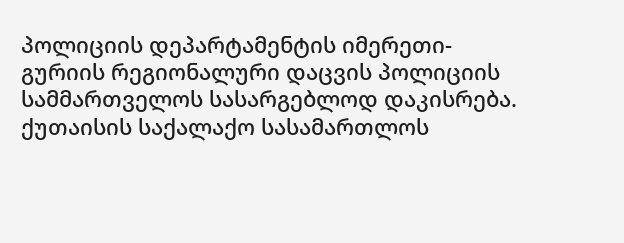პოლიციის დეპარტამენტის იმერეთი-გურიის რეგიონალური დაცვის პოლიციის სამმართველოს სასარგებლოდ დაკისრება.
ქუთაისის საქალაქო სასამართლოს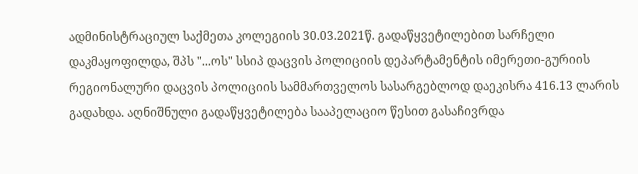ადმინისტრაციულ საქმეთა კოლეგიის 30.03.2021წ. გადაწყვეტილებით სარჩელი დაკმაყოფილდა, შპს "...ოს" სსიპ დაცვის პოლიციის დეპარტამენტის იმერეთი-გურიის რეგიონალური დაცვის პოლიციის სამმართველოს სასარგებლოდ დაეკისრა 416.13 ლარის გადახდა. აღნიშნული გადაწყვეტილება სააპელაციო წესით გასაჩივრდა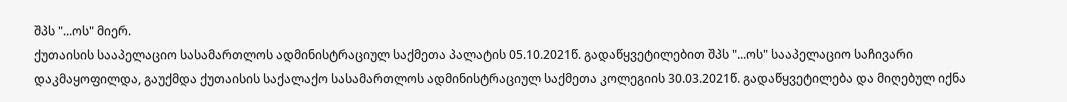შპს "...ოს" მიერ.
ქუთაისის სააპელაციო სასამართლოს ადმინისტრაციულ საქმეთა პალატის 05.10.2021წ. გადაწყვეტილებით შპს "...ოს" სააპელაციო საჩივარი დაკმაყოფილდა, გაუქმდა ქუთაისის საქალაქო სასამართლოს ადმინისტრაციულ საქმეთა კოლეგიის 30.03.2021წ. გადაწყვეტილება და მიღებულ იქნა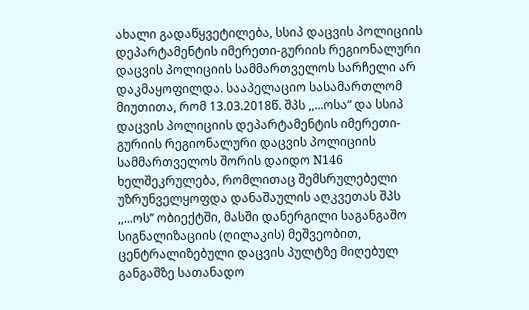ახალი გადაწყვეტილება, სსიპ დაცვის პოლიციის დეპარტამენტის იმერეთი-გურიის რეგიონალური დაცვის პოლიციის სამმართველოს სარჩელი არ დაკმაყოფილდა. სააპელაციო სასამართლომ მიუთითა, რომ 13.03.2018წ. შპს ,,...ოსა“ და სსიპ დაცვის პოლიციის დეპარტამენტის იმერეთი-გურიის რეგიონალური დაცვის პოლიციის სამმართველოს შორის დაიდო N146 ხელშეკრულება, რომლითაც შემსრულებელი უზრუნველყოფდა დანაშაულის აღკვეთას შპს ,,...ოს’’ ობიექტში, მასში დანერგილი საგანგაშო სიგნალიზაციის (ღილაკის) მეშვეობით, ცენტრალიზებული დაცვის პულტზე მიღებულ განგაშზე სათანადო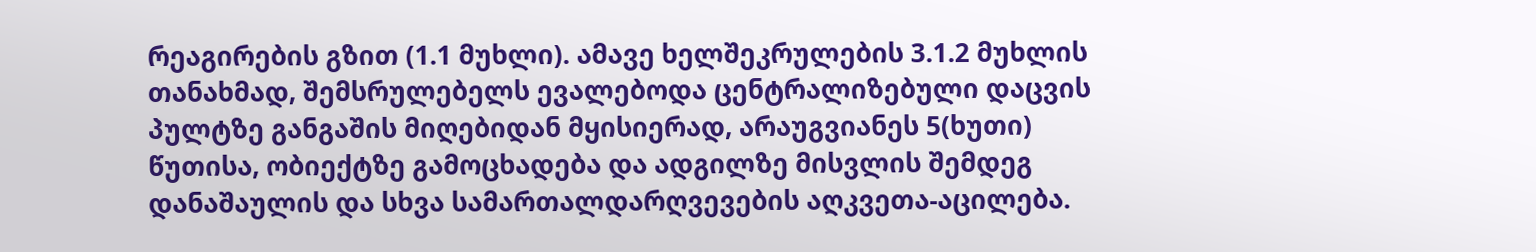რეაგირების გზით (1.1 მუხლი). ამავე ხელშეკრულების 3.1.2 მუხლის თანახმად, შემსრულებელს ევალებოდა ცენტრალიზებული დაცვის პულტზე განგაშის მიღებიდან მყისიერად, არაუგვიანეს 5(ხუთი) წუთისა, ობიექტზე გამოცხადება და ადგილზე მისვლის შემდეგ დანაშაულის და სხვა სამართალდარღვევების აღკვეთა-აცილება.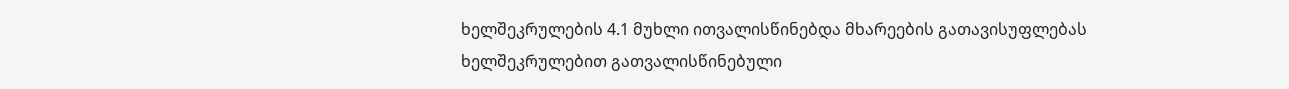ხელშეკრულების 4.1 მუხლი ითვალისწინებდა მხარეების გათავისუფლებას ხელშეკრულებით გათვალისწინებული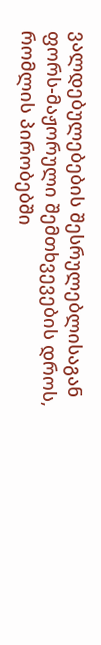ვალდებულებების შესრულებლისაგან ფორს-მაჟორული შემთხვევების დროს, რომლის პირობებში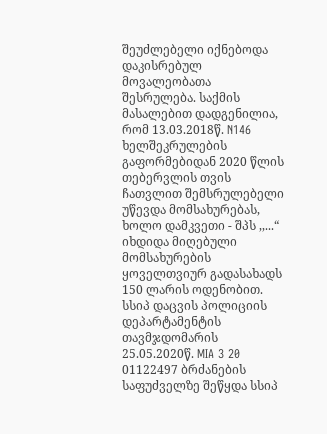შეუძლებელი იქნებოდა დაკისრებულ მოვალეობათა შესრულება. საქმის მასალებით დადგენილია, რომ 13.03.2018წ. N146 ხელშეკრულების გაფორმებიდან 2020 წლის თებერვლის თვის ჩათვლით შემსრულებელი უწევდა მომსახურებას, ხოლო დამკვეთი - შპს ,,...“ იხდიდა მიღებული მომსახურების ყოველთვიურ გადასახადს 150 ლარის ოდენობით. სსიპ დაცვის პოლიციის დეპარტამენტის თავმჯდომარის 25.05.2020წ. MIA 3 20 01122497 ბრძანების საფუძველზე შეწყდა სსიპ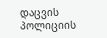დაცვის პოლიციის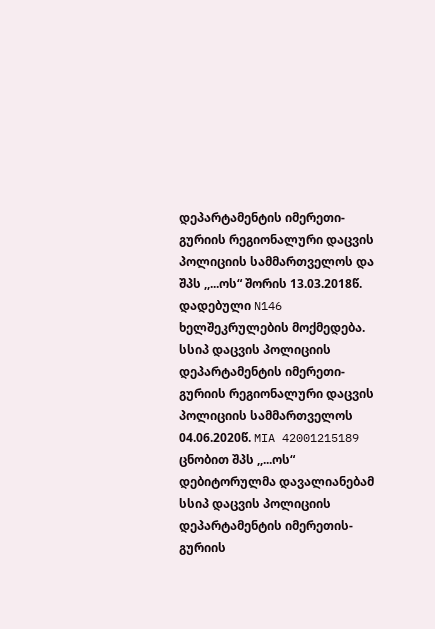დეპარტამენტის იმერეთი- გურიის რეგიონალური დაცვის პოლიციის სამმართველოს და შპს ,,...ოს“ შორის 13.03.2018წ. დადებული N146 ხელშეკრულების მოქმედება. სსიპ დაცვის პოლიციის დეპარტამენტის იმერეთი-გურიის რეგიონალური დაცვის პოლიციის სამმართველოს 04.06.2020წ. MIA 42001215189 ცნობით შპს ,,...ოს“ დებიტორულმა დავალიანებამ სსიპ დაცვის პოლიციის დეპარტამენტის იმერეთის-გურიის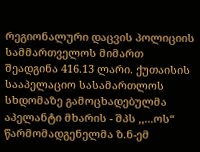რეგიონალური დაცვის პოლიციის სამმართველოს მიმართ შეადგინა 416.13 ლარი. ქუთაისის სააპელაციო სასამართლოს სხდომაზე გამოცხადებულმა აპელანტი მხარის - შპს ,,...ოს“ წარმომადგენელმა ზ.ნ-ემ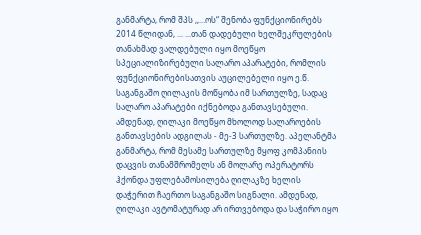განმარტა, რომ შპს ,,...ოს“ შენობა ფუნქციონირებს 2014 წლიდან, ... ...თან დადებული ხელშეკრულების თანახმად ვალდებული იყო მოეწყო სპეციალიზირებული სალარო აპარატები, რომლის ფუნქციონირებისათვის აუცილებელი იყო ე.წ. საგანგაშო ღილაკის მოწყობა იმ სართულზე, სადაც სალარო აპარატები იქნებოდა განთავსებული. ამდენად, ღილაკი მოეწყო მხოლოდ სალაროების განთავსების ადგილას - მე-3 სართულზე. აპელანტმა განმარტა, რომ მესამე სართულზე მყოფ კომპანიის დაცვის თანამშრომელს ან მოლარე ოპერატორს ჰქონდა უფლებამოსილება ღილაკზე ხელის დაჭერით ჩაერთო საგანგაშო სიგნალი. ამდენად, ღილაკი ავტომატურად არ ირთვებოდა და საჭირო იყო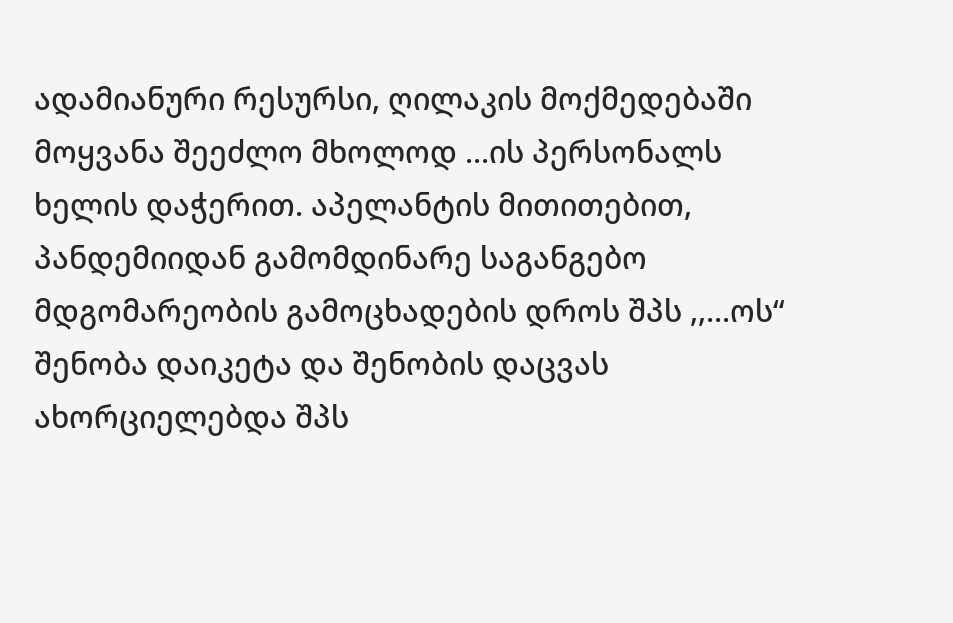ადამიანური რესურსი, ღილაკის მოქმედებაში მოყვანა შეეძლო მხოლოდ ...ის პერსონალს ხელის დაჭერით. აპელანტის მითითებით, პანდემიიდან გამომდინარე საგანგებო მდგომარეობის გამოცხადების დროს შპს ,,...ოს“ შენობა დაიკეტა და შენობის დაცვას ახორციელებდა შპს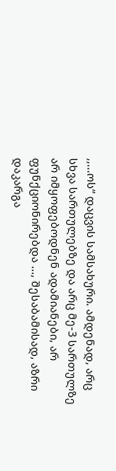,,...ოს“ დაცვის სამსახური. ამდენად, არც სხვა სართულებზე და არც მე-3 სართულზე არ იმყოფებოდნენ ადამიანები, არ ფუნქციონირებდა ..., შესაბამისად, აზრი დაკარგა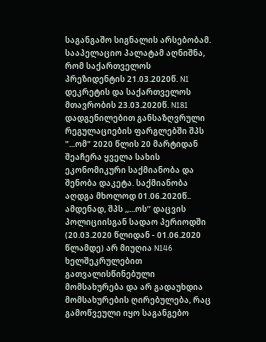საგანგაშო სიგნალის არსებობამ.
სააპელაციო პალატამ აღნიშნა, რომ საქართველოს პრეზიდენტის 21.03.2020წ. N1 დეკრეტის და საქართველოს მთავრობის 23.03.2020წ. N181 დადგენილებით განსაზღვრული რეგულაციების ფარგლებში შპს "...ომ" 2020 წლის 20 მარტიდან შეაჩერა ყველა სახის ეკონომიკური საქმიანობა და შენობა დაკეტა. საქმიანობა აღდგა მხოლოდ 01.06.2020წ.. ამდენად, შპს ,,...ოს’’ დაცვის პოლიციისგან სადაო პერიოდში (20.03.2020 წლიდან - 01.06.2020 წლამდე) არ მიუღია N146 ხელშეკრულებით გათვალისწინებული მომსახურება და არ გადაუხდია მომსახურების ღირებულება, რაც გამოწვეული იყო საგანგებო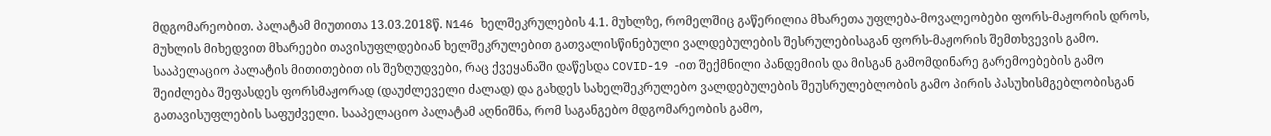მდგომარეობით. პალატამ მიუთითა 13.03.2018წ. N146 ხელშეკრულების 4.1. მუხლზე, რომელშიც გაწერილია მხარეთა უფლება-მოვალეობები ფორს-მაჟორის დროს, მუხლის მიხედვით მხარეები თავისუფლდებიან ხელშეკრულებით გათვალისწინებული ვალდებულების შესრულებისაგან ფორს-მაჟორის შემთხვევის გამო. სააპელაციო პალატის მითითებით ის შეზღუდვები, რაც ქვეყანაში დაწესდა COVID-19 -ით შექმნილი პანდემიის და მისგან გამომდინარე გარემოებების გამო შეიძლება შეფასდეს ფორსმაჟორად (დაუძლეველი ძალად) და გახდეს სახელშეკრულებო ვალდებულების შეუსრულებლობის გამო პირის პასუხისმგებლობისგან გათავისუფლების საფუძველი. სააპელაციო პალატამ აღნიშნა, რომ საგანგებო მდგომარეობის გამო,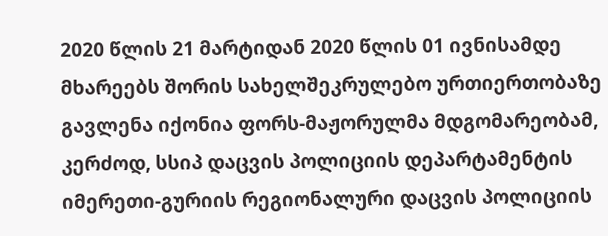2020 წლის 21 მარტიდან 2020 წლის 01 ივნისამდე მხარეებს შორის სახელშეკრულებო ურთიერთობაზე გავლენა იქონია ფორს-მაჟორულმა მდგომარეობამ, კერძოდ, სსიპ დაცვის პოლიციის დეპარტამენტის იმერეთი-გურიის რეგიონალური დაცვის პოლიციის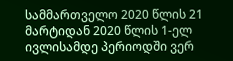სამმართველო 2020 წლის 21 მარტიდან 2020 წლის 1-ელ ივლისამდე პერიოდში ვერ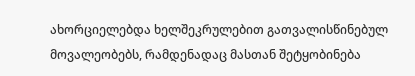ახორციელებდა ხელშეკრულებით გათვალისწინებულ მოვალეობებს, რამდენადაც მასთან შეტყობინება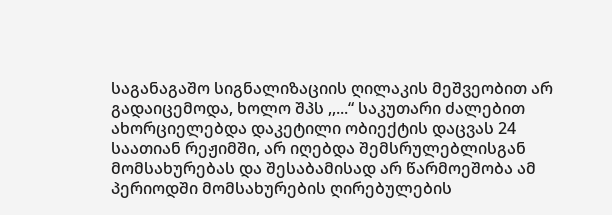საგანაგაშო სიგნალიზაციის ღილაკის მეშვეობით არ გადაიცემოდა, ხოლო შპს ,,...“ საკუთარი ძალებით ახორციელებდა დაკეტილი ობიექტის დაცვას 24 საათიან რეჟიმში, არ იღებდა შემსრულებლისგან მომსახურებას და შესაბამისად არ წარმოეშობა ამ პერიოდში მომსახურების ღირებულების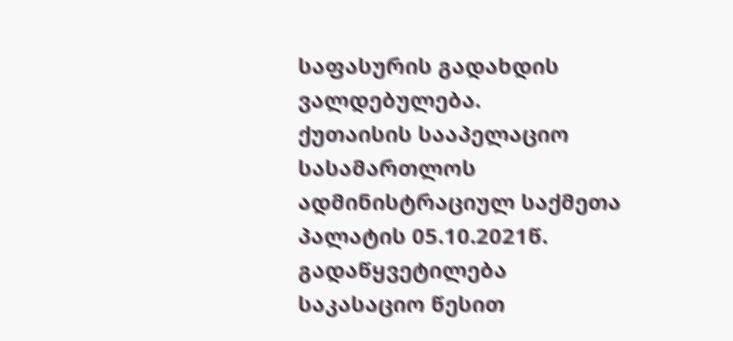საფასურის გადახდის ვალდებულება.
ქუთაისის სააპელაციო სასამართლოს ადმინისტრაციულ საქმეთა პალატის 05.10.2021წ. გადაწყვეტილება საკასაციო წესით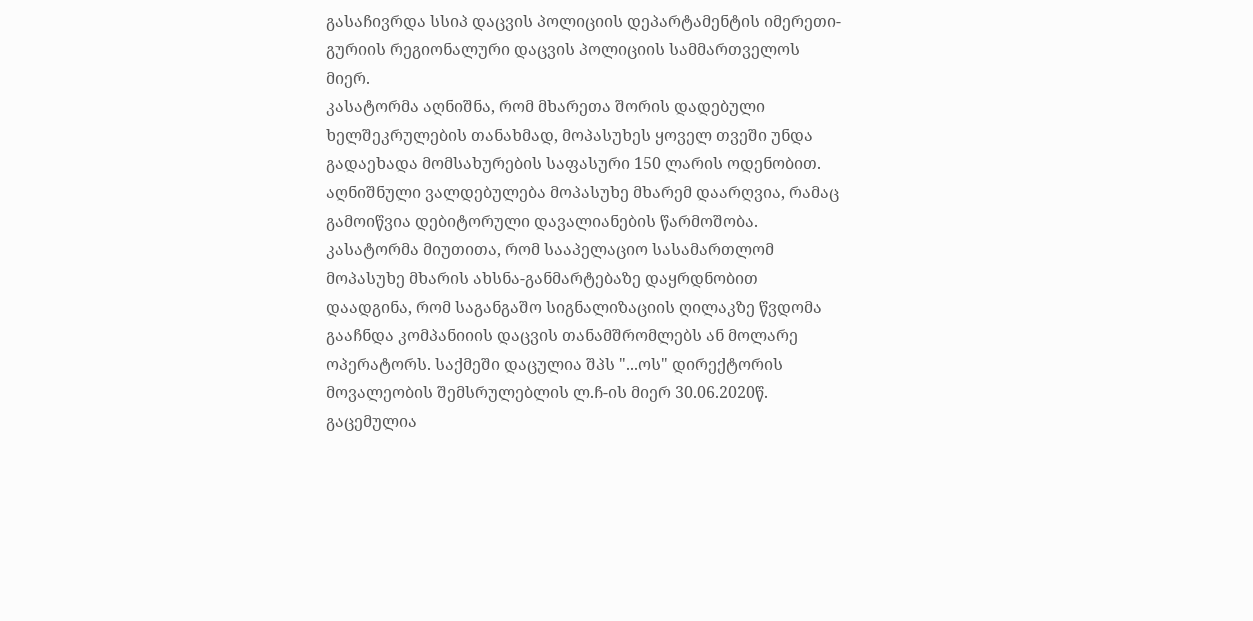გასაჩივრდა სსიპ დაცვის პოლიციის დეპარტამენტის იმერეთი-გურიის რეგიონალური დაცვის პოლიციის სამმართველოს მიერ.
კასატორმა აღნიშნა, რომ მხარეთა შორის დადებული ხელშეკრულების თანახმად, მოპასუხეს ყოველ თვეში უნდა გადაეხადა მომსახურების საფასური 150 ლარის ოდენობით. აღნიშნული ვალდებულება მოპასუხე მხარემ დაარღვია, რამაც გამოიწვია დებიტორული დავალიანების წარმოშობა. კასატორმა მიუთითა, რომ სააპელაციო სასამართლომ მოპასუხე მხარის ახსნა-განმარტებაზე დაყრდნობით დაადგინა, რომ საგანგაშო სიგნალიზაციის ღილაკზე წვდომა გააჩნდა კომპანიიის დაცვის თანამშრომლებს ან მოლარე ოპერატორს. საქმეში დაცულია შპს "...ოს" დირექტორის მოვალეობის შემსრულებლის ლ.ჩ-ის მიერ 30.06.2020წ. გაცემულია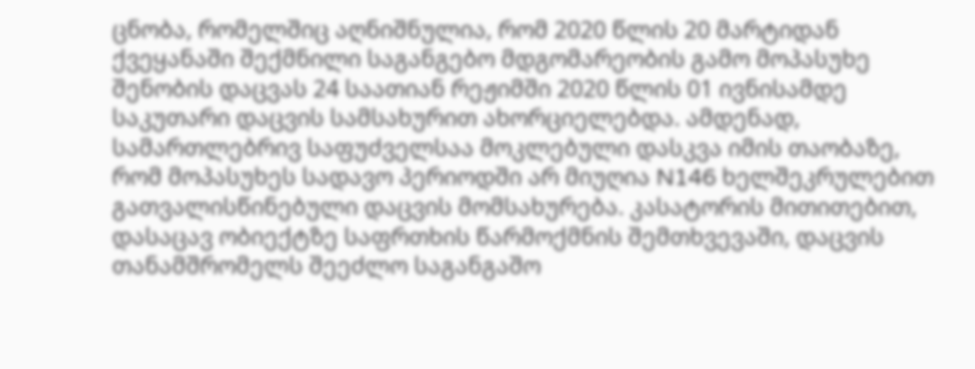ცნობა, რომელშიც აღნიშნულია, რომ 2020 წლის 20 მარტიდან ქვეყანაში შექმნილი საგანგებო მდგომარეობის გამო მოპასუხე შენობის დაცვას 24 საათიან რეჟიმში 2020 წლის 01 ივნისამდე საკუთარი დაცვის სამსახურით ახორციელებდა. ამდენად, სამართლებრივ საფუძველსაა მოკლებული დასკვა იმის თაობაზე, რომ მოპასუხეს სადავო პერიოდში არ მიუღია N146 ხელშეკრულებით გათვალისწინებული დაცვის მომსახურება. კასატორის მითითებით, დასაცავ ობიექტზე საფრთხის წარმოქმნის შემთხვევაში, დაცვის თანამშრომელს შეეძლო საგანგაშო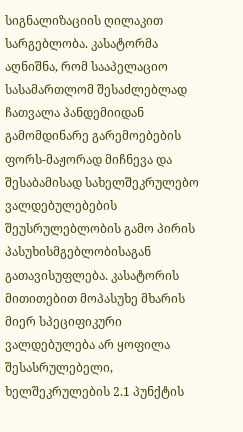სიგნალიზაციის ღილაკით სარგებლობა. კასატორმა აღნიშნა, რომ სააპელაციო სასამართლომ შესაძლებლად ჩათვალა პანდემიიდან გამომდინარე გარემოებების ფორს-მაჟორად მიჩნევა და შესაბამისად სახელშეკრულებო ვალდებულებების შეუსრულებლობის გამო პირის პასუხისმგებლობისაგან გათავისუფლება. კასატორის მითითებით მოპასუხე მხარის მიერ სპეციფიკური ვალდებულება არ ყოფილა შესასრულებელი, ხელშეკრულების 2.1 პუნქტის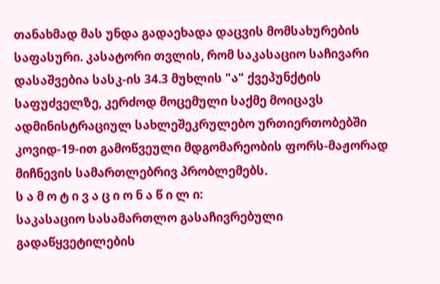თანახმად მას უნდა გადაეხადა დაცვის მომსახურების საფასური. კასატორი თვლის, რომ საკასაციო საჩივარი დასაშვებია სასკ-ის 34.3 მუხლის "ა" ქვეპუნქტის საფუძველზე, კერძოდ მოცემული საქმე მოიცავს ადმინისტრაციულ სახლეშეკრულებო ურთიერთობებში კოვიდ-19-ით გამოწვეული მდგომარეობის ფორს-მაჟორად მიჩნევის სამართლებრივ პრობლემებს.
ს ა მ ო ტ ი ვ ა ც ი ო ნ ა წ ი ლ ი:
საკასაციო სასამართლო გასაჩივრებული გადაწყვეტილების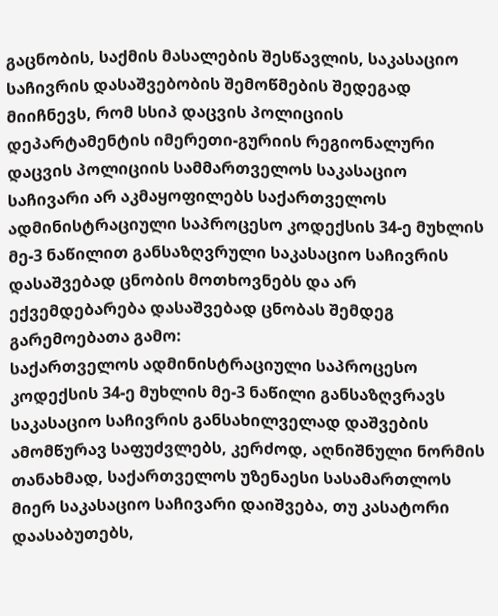გაცნობის, საქმის მასალების შესწავლის, საკასაციო საჩივრის დასაშვებობის შემოწმების შედეგად მიიჩნევს, რომ სსიპ დაცვის პოლიციის დეპარტამენტის იმერეთი-გურიის რეგიონალური დაცვის პოლიციის სამმართველოს საკასაციო საჩივარი არ აკმაყოფილებს საქართველოს ადმინისტრაციული საპროცესო კოდექსის 34-ე მუხლის მე-3 ნაწილით განსაზღვრული საკასაციო საჩივრის დასაშვებად ცნობის მოთხოვნებს და არ ექვემდებარება დასაშვებად ცნობას შემდეგ გარემოებათა გამო:
საქართველოს ადმინისტრაციული საპროცესო კოდექსის 34-ე მუხლის მე-3 ნაწილი განსაზღვრავს საკასაციო საჩივრის განსახილველად დაშვების ამომწურავ საფუძვლებს, კერძოდ, აღნიშნული ნორმის თანახმად, საქართველოს უზენაესი სასამართლოს მიერ საკასაციო საჩივარი დაიშვება, თუ კასატორი დაასაბუთებს,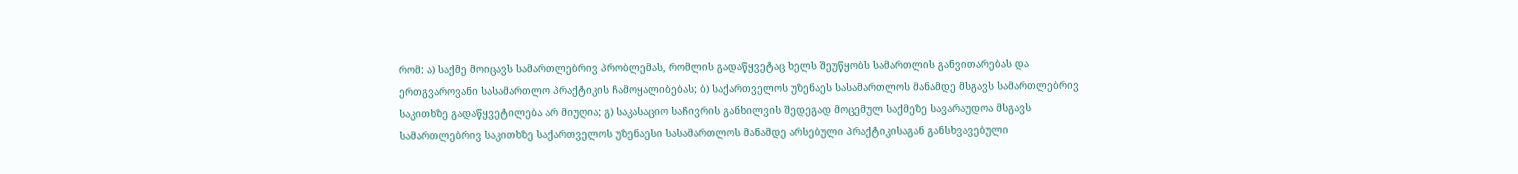რომ: ა) საქმე მოიცავს სამართლებრივ პრობლემას, რომლის გადაწყვეტაც ხელს შეუწყობს სამართლის განვითარებას და ერთგვაროვანი სასამართლო პრაქტიკის ჩამოყალიბებას; ბ) საქართველოს უზენაეს სასამართლოს მანამდე მსგავს სამართლებრივ საკითხზე გადაწყვეტილება არ მიუღია; გ) საკასაციო საჩივრის განხილვის შედეგად მოცემულ საქმეზე სავარაუდოა მსგავს სამართლებრივ საკითხზე საქართველოს უზენაესი სასამართლოს მანამდე არსებული პრაქტიკისაგან განსხვავებული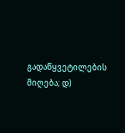გადაწყვეტილების მიღება; დ)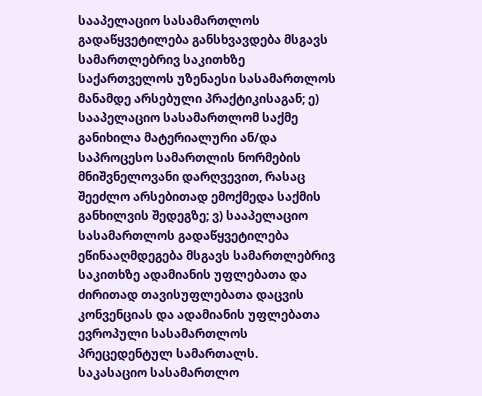სააპელაციო სასამართლოს გადაწყვეტილება განსხვავდება მსგავს სამართლებრივ საკითხზე საქართველოს უზენაესი სასამართლოს მანამდე არსებული პრაქტიკისაგან; ე) სააპელაციო სასამართლომ საქმე განიხილა მატერიალური ან/და საპროცესო სამართლის ნორმების მნიშვნელოვანი დარღვევით, რასაც შეეძლო არსებითად ემოქმედა საქმის განხილვის შედეგზე; ვ) სააპელაციო სასამართლოს გადაწყვეტილება ეწინააღმდეგება მსგავს სამართლებრივ საკითხზე ადამიანის უფლებათა და ძირითად თავისუფლებათა დაცვის კონვენციას და ადამიანის უფლებათა ევროპული სასამართლოს პრეცედენტულ სამართალს.
საკასაციო სასამართლო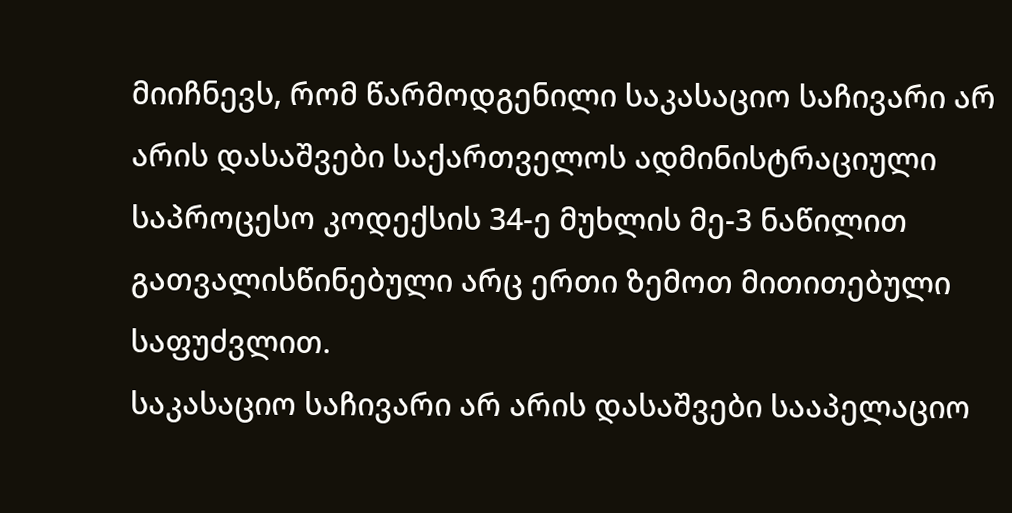მიიჩნევს, რომ წარმოდგენილი საკასაციო საჩივარი არ არის დასაშვები საქართველოს ადმინისტრაციული საპროცესო კოდექსის 34-ე მუხლის მე-3 ნაწილით გათვალისწინებული არც ერთი ზემოთ მითითებული საფუძვლით.
საკასაციო საჩივარი არ არის დასაშვები სააპელაციო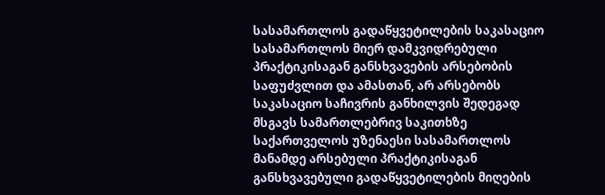სასამართლოს გადაწყვეტილების საკასაციო სასამართლოს მიერ დამკვიდრებული პრაქტიკისაგან განსხვავების არსებობის საფუძვლით და ამასთან, არ არსებობს საკასაციო საჩივრის განხილვის შედეგად მსგავს სამართლებრივ საკითხზე საქართველოს უზენაესი სასამართლოს მანამდე არსებული პრაქტიკისაგან განსხვავებული გადაწყვეტილების მიღების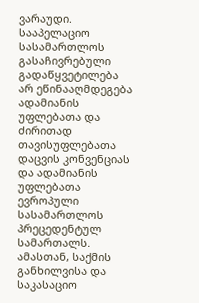ვარაუდი. სააპელაციო სასამართლოს გასაჩივრებული გადაწყვეტილება არ ეწინააღმდეგება ადამიანის უფლებათა და ძირითად თავისუფლებათა დაცვის კონვენციას და ადამიანის უფლებათა ევროპული სასამართლოს პრეცედენტულ სამართალს. ამასთან, საქმის განხილვისა და საკასაციო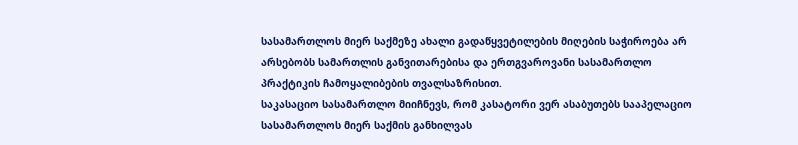სასამართლოს მიერ საქმეზე ახალი გადაწყვეტილების მიღების საჭიროება არ არსებობს სამართლის განვითარებისა და ერთგვაროვანი სასამართლო პრაქტიკის ჩამოყალიბების თვალსაზრისით.
საკასაციო სასამართლო მიიჩნევს, რომ კასატორი ვერ ასაბუთებს სააპელაციო სასამართლოს მიერ საქმის განხილვას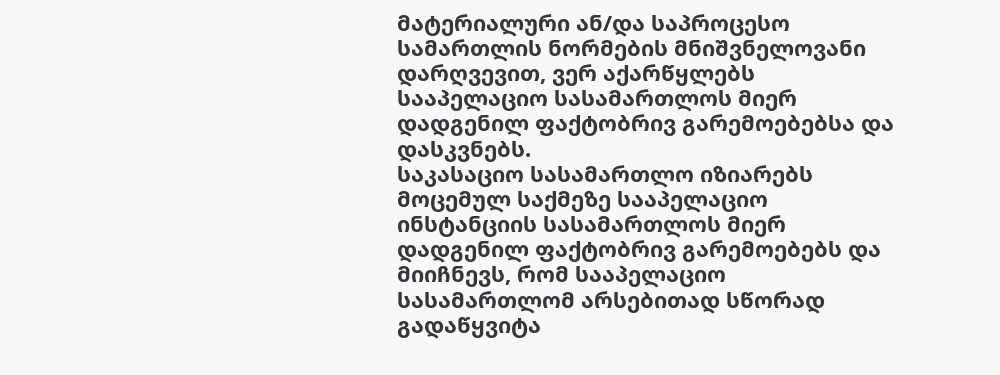მატერიალური ან/და საპროცესო სამართლის ნორმების მნიშვნელოვანი დარღვევით, ვერ აქარწყლებს სააპელაციო სასამართლოს მიერ დადგენილ ფაქტობრივ გარემოებებსა და დასკვნებს.
საკასაციო სასამართლო იზიარებს მოცემულ საქმეზე სააპელაციო ინსტანციის სასამართლოს მიერ დადგენილ ფაქტობრივ გარემოებებს და მიიჩნევს, რომ სააპელაციო სასამართლომ არსებითად სწორად გადაწყვიტა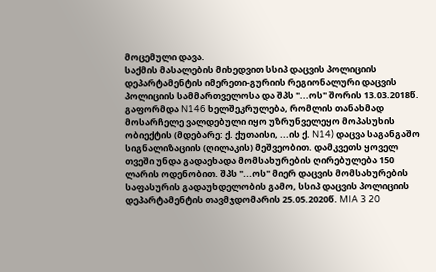მოცემული დავა.
საქმის მასალების მიხედვით სსიპ დაცვის პოლიციის დეპარტამენტის იმერეთი-გურიის რეგიონალური დაცვის პოლიციის სამმართველოსა და შპს "...ოს" შორის 13.03.2018წ. გაფორმდა N146 ხელშეკრულება, რომლის თანახმად მოსარჩელე ვალდებული იყო უზრუნველეყო მოპასუხის ობიექტის (მდებარე: ქ. ქუთაისი, ...ის ქ. N14) დაცვა საგანგაშო სიგნალიზაციის (ღილაკის) მეშვეობით. დამკვეთს ყოველ თვეში უნდა გადაეხადა მომსახურების ღირებულება 150 ლარის ოდენობით. შპს "...ოს" მიერ დაცვის მომსახურების საფასურის გადაუხდელობის გამო, სსიპ დაცვის პოლიციის დეპარტამენტის თავმჯდომარის 25.05.2020წ. MIA 3 20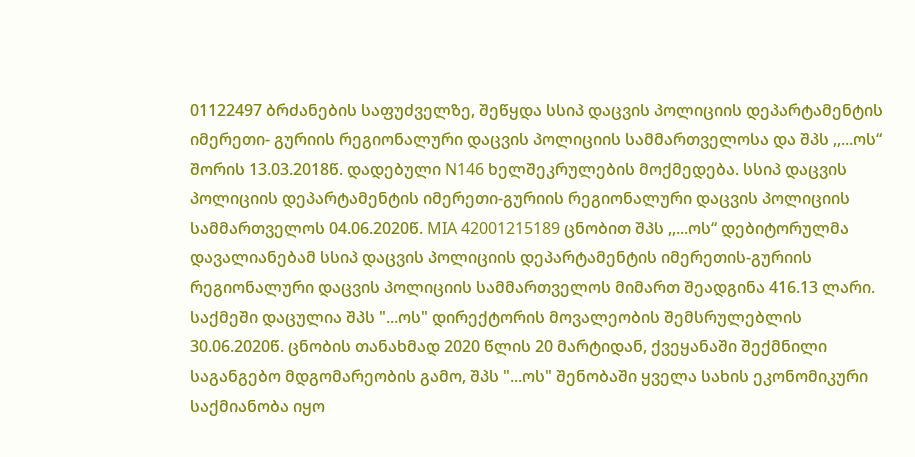01122497 ბრძანების საფუძველზე, შეწყდა სსიპ დაცვის პოლიციის დეპარტამენტის იმერეთი- გურიის რეგიონალური დაცვის პოლიციის სამმართველოსა და შპს ,,...ოს“ შორის 13.03.2018წ. დადებული N146 ხელშეკრულების მოქმედება. სსიპ დაცვის პოლიციის დეპარტამენტის იმერეთი-გურიის რეგიონალური დაცვის პოლიციის სამმართველოს 04.06.2020წ. MIA 42001215189 ცნობით შპს ,,...ოს“ დებიტორულმა დავალიანებამ სსიპ დაცვის პოლიციის დეპარტამენტის იმერეთის-გურიის რეგიონალური დაცვის პოლიციის სამმართველოს მიმართ შეადგინა 416.13 ლარი. საქმეში დაცულია შპს "...ოს" დირექტორის მოვალეობის შემსრულებლის 30.06.2020წ. ცნობის თანახმად 2020 წლის 20 მარტიდან, ქვეყანაში შექმნილი საგანგებო მდგომარეობის გამო, შპს "...ოს" შენობაში ყველა სახის ეკონომიკური საქმიანობა იყო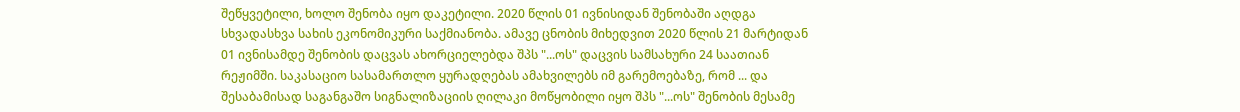შეწყვეტილი, ხოლო შენობა იყო დაკეტილი. 2020 წლის 01 ივნისიდან შენობაში აღდგა სხვადასხვა სახის ეკონომიკური საქმიანობა. ამავე ცნობის მიხედვით 2020 წლის 21 მარტიდან 01 ივნისამდე შენობის დაცვას ახორციელებდა შპს "...ოს" დაცვის სამსახური 24 საათიან რეჟიმში. საკასაციო სასამართლო ყურადღებას ამახვილებს იმ გარემოებაზე, რომ ... და შესაბამისად საგანგაშო სიგნალიზაციის ღილაკი მოწყობილი იყო შპს "...ოს" შენობის მესამე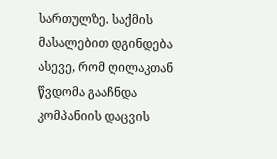სართულზე. საქმის მასალებით დგინდება ასევე, რომ ღილაკთან წვდომა გააჩნდა კომპანიის დაცვის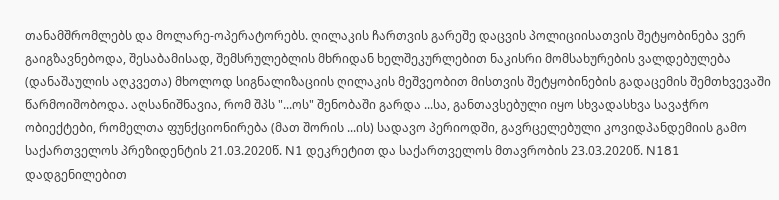თანამშრომლებს და მოლარე-ოპერატორებს. ღილაკის ჩართვის გარეშე დაცვის პოლიციისათვის შეტყობინება ვერ გაიგზავნებოდა, შესაბამისად, შემსრულებლის მხრიდან ხელშეკურლებით ნაკისრი მომსახურების ვალდებულება (დანაშაულის აღკვეთა) მხოლოდ სიგნალიზაციის ღილაკის მეშვეობით მისთვის შეტყობინების გადაცემის შემთხვევაში წარმოიშობოდა. აღსანიშნავია, რომ შპს "...ოს" შენობაში გარდა ...სა, განთავსებული იყო სხვადასხვა სავაჭრო ობიექტები, რომელთა ფუნქციონირება (მათ შორის ...ის) სადავო პერიოდში, გავრცელებული კოვიდპანდემიის გამო საქართველოს პრეზიდენტის 21.03.2020წ. N1 დეკრეტით და საქართველოს მთავრობის 23.03.2020წ. N181 დადგენილებით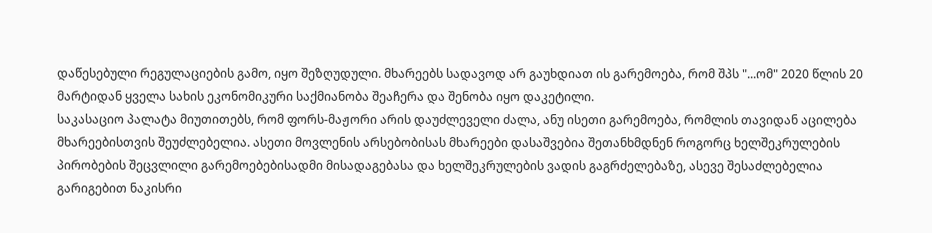დაწესებული რეგულაციების გამო, იყო შეზღუდული. მხარეებს სადავოდ არ გაუხდიათ ის გარემოება, რომ შპს "...ომ" 2020 წლის 20 მარტიდან ყველა სახის ეკონომიკური საქმიანობა შეაჩერა და შენობა იყო დაკეტილი.
საკასაციო პალატა მიუთითებს, რომ ფორს-მაჟორი არის დაუძლეველი ძალა, ანუ ისეთი გარემოება, რომლის თავიდან აცილება მხარეებისთვის შეუძლებელია. ასეთი მოვლენის არსებობისას მხარეები დასაშვებია შეთანხმდნენ როგორც ხელშეკრულების პირობების შეცვლილი გარემოებებისადმი მისადაგებასა და ხელშეკრულების ვადის გაგრძელებაზე, ასევე შესაძლებელია გარიგებით ნაკისრი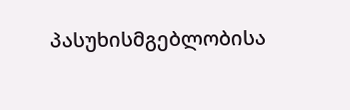პასუხისმგებლობისა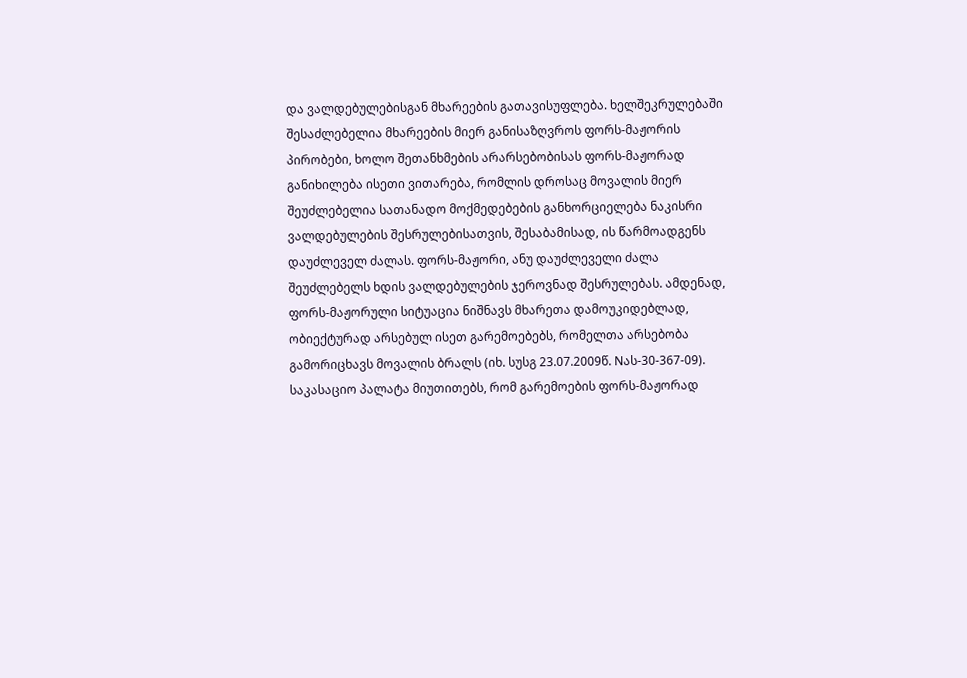და ვალდებულებისგან მხარეების გათავისუფლება. ხელშეკრულებაში შესაძლებელია მხარეების მიერ განისაზღვროს ფორს-მაჟორის პირობები, ხოლო შეთანხმების არარსებობისას ფორს-მაჟორად განიხილება ისეთი ვითარება, რომლის დროსაც მოვალის მიერ შეუძლებელია სათანადო მოქმედებების განხორციელება ნაკისრი ვალდებულების შესრულებისათვის, შესაბამისად, ის წარმოადგენს დაუძლეველ ძალას. ფორს-მაჟორი, ანუ დაუძლეველი ძალა შეუძლებელს ხდის ვალდებულების ჯეროვნად შესრულებას. ამდენად, ფორს-მაჟორული სიტუაცია ნიშნავს მხარეთა დამოუკიდებლად, ობიექტურად არსებულ ისეთ გარემოებებს, რომელთა არსებობა გამორიცხავს მოვალის ბრალს (იხ. სუსგ 23.07.2009წ. Nას-30-367-09). საკასაციო პალატა მიუთითებს, რომ გარემოების ფორს-მაჟორად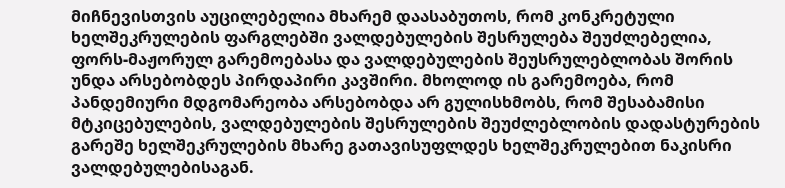მიჩნევისთვის აუცილებელია მხარემ დაასაბუთოს, რომ კონკრეტული ხელშეკრულების ფარგლებში ვალდებულების შესრულება შეუძლებელია, ფორს-მაჟორულ გარემოებასა და ვალდებულების შეუსრულებლობას შორის უნდა არსებობდეს პირდაპირი კავშირი. მხოლოდ ის გარემოება, რომ პანდემიური მდგომარეობა არსებობდა არ გულისხმობს, რომ შესაბამისი მტკიცებულების, ვალდებულების შესრულების შეუძლებლობის დადასტურების გარეშე ხელშეკრულების მხარე გათავისუფლდეს ხელშეკრულებით ნაკისრი ვალდებულებისაგან.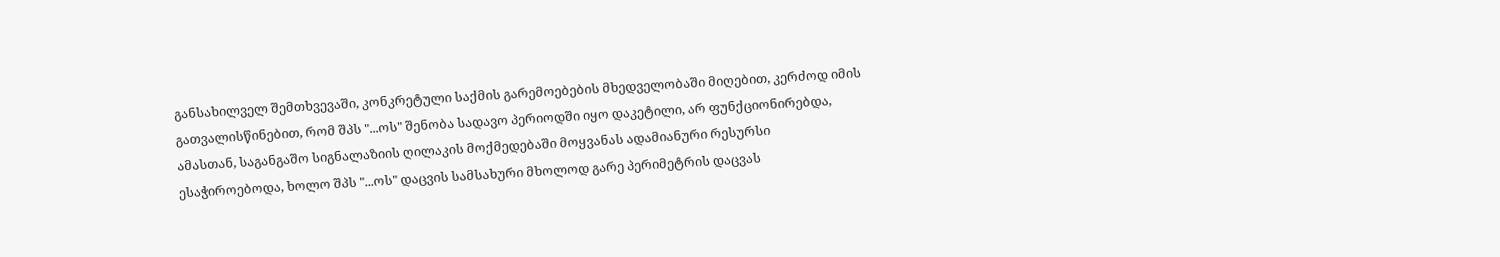განსახილველ შემთხვევაში, კონკრეტული საქმის გარემოებების მხედველობაში მიღებით, კერძოდ იმის გათვალისწინებით, რომ შპს "...ოს" შენობა სადავო პერიოდში იყო დაკეტილი, არ ფუნქციონირებდა, ამასთან, საგანგაშო სიგნალაზიის ღილაკის მოქმედებაში მოყვანას ადამიანური რესურსი ესაჭიროებოდა, ხოლო შპს "...ოს" დაცვის სამსახური მხოლოდ გარე პერიმეტრის დაცვას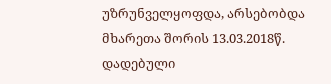უზრუნველყოფდა, არსებობდა მხარეთა შორის 13.03.2018წ. დადებული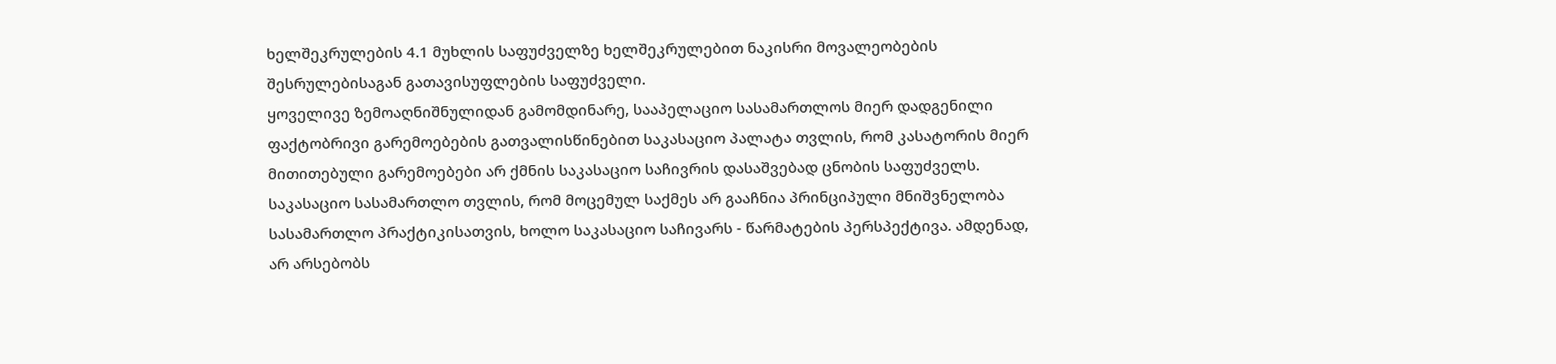ხელშეკრულების 4.1 მუხლის საფუძველზე ხელშეკრულებით ნაკისრი მოვალეობების შესრულებისაგან გათავისუფლების საფუძველი.
ყოველივე ზემოაღნიშნულიდან გამომდინარე, სააპელაციო სასამართლოს მიერ დადგენილი ფაქტობრივი გარემოებების გათვალისწინებით საკასაციო პალატა თვლის, რომ კასატორის მიერ მითითებული გარემოებები არ ქმნის საკასაციო საჩივრის დასაშვებად ცნობის საფუძველს. საკასაციო სასამართლო თვლის, რომ მოცემულ საქმეს არ გააჩნია პრინციპული მნიშვნელობა სასამართლო პრაქტიკისათვის, ხოლო საკასაციო საჩივარს - წარმატების პერსპექტივა. ამდენად, არ არსებობს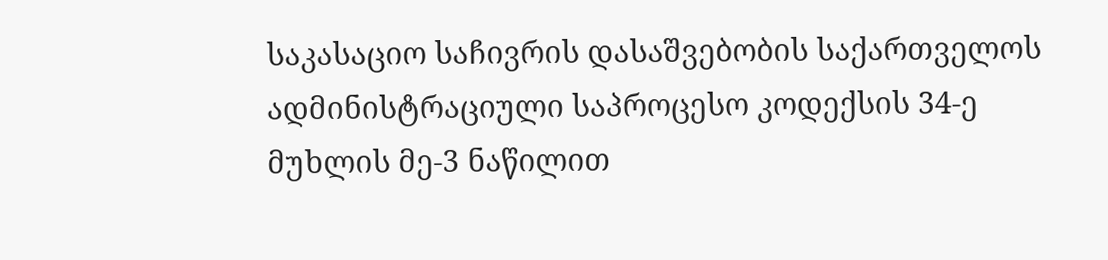საკასაციო საჩივრის დასაშვებობის საქართველოს ადმინისტრაციული საპროცესო კოდექსის 34-ე მუხლის მე-3 ნაწილით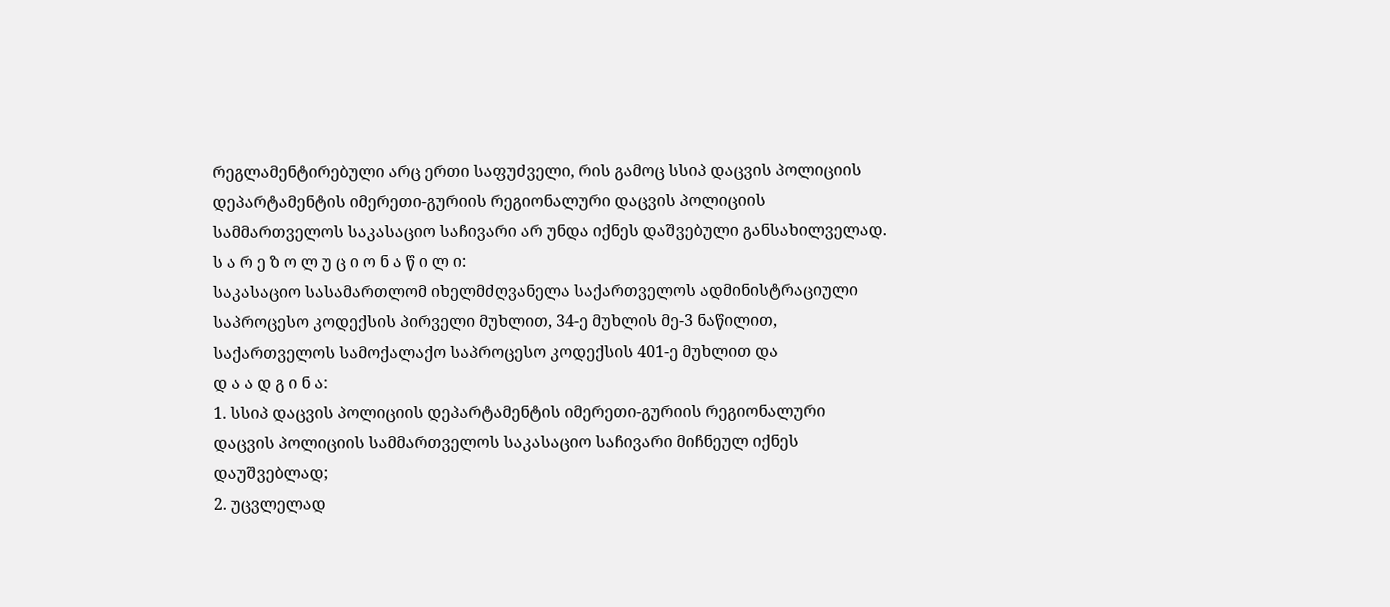რეგლამენტირებული არც ერთი საფუძველი, რის გამოც სსიპ დაცვის პოლიციის დეპარტამენტის იმერეთი-გურიის რეგიონალური დაცვის პოლიციის სამმართველოს საკასაციო საჩივარი არ უნდა იქნეს დაშვებული განსახილველად.
ს ა რ ე ზ ო ლ უ ც ი ო ნ ა წ ი ლ ი:
საკასაციო სასამართლომ იხელმძღვანელა საქართველოს ადმინისტრაციული საპროცესო კოდექსის პირველი მუხლით, 34-ე მუხლის მე-3 ნაწილით, საქართველოს სამოქალაქო საპროცესო კოდექსის 401-ე მუხლით და
დ ა ა დ გ ი ნ ა:
1. სსიპ დაცვის პოლიციის დეპარტამენტის იმერეთი-გურიის რეგიონალური დაცვის პოლიციის სამმართველოს საკასაციო საჩივარი მიჩნეულ იქნეს დაუშვებლად;
2. უცვლელად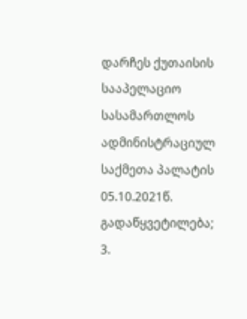დარჩეს ქუთაისის სააპელაციო სასამართლოს ადმინისტრაციულ საქმეთა პალატის 05.10.2021წ. გადაწყვეტილება;
3.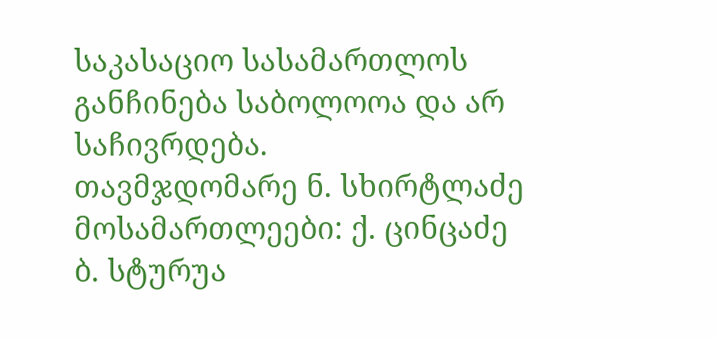საკასაციო სასამართლოს განჩინება საბოლოოა და არ საჩივრდება.
თავმჯდომარე ნ. სხირტლაძე
მოსამართლეები: ქ. ცინცაძე
ბ. სტურუა